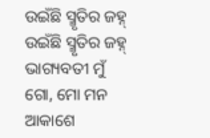ଉଇଁଛି ସ୍ମୃତିର ଜହ୍ନ୍
ଉଇଁଛି ସ୍ମୃତିର ଜହ୍ନ୍
ଭାଗ୍ୟବତୀ ମୁଁ ଗୋ, ମୋ ମନ ଆକାଶେ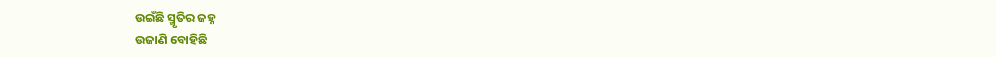ଉଇଁଛି ସ୍ମୃତିର ଜହ୍ନ
ଉଜାଣି ବୋହିଛି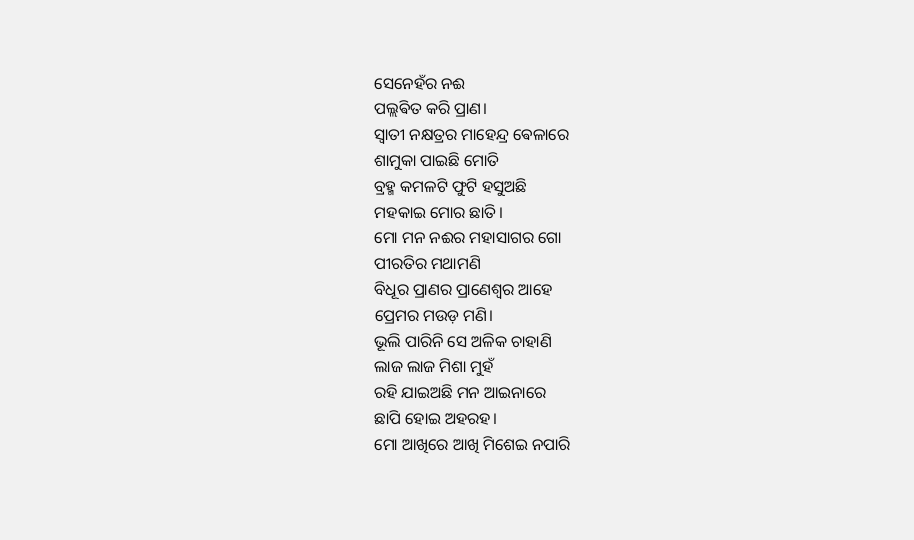ସେନେହଁର ନଈ
ପଲ୍ଲଵିତ କରି ପ୍ରାଣ।
ସ୍ୱାତୀ ନକ୍ଷତ୍ରର ମାହେନ୍ଦ୍ର ଵେଳାରେ
ଶାମୁକା ପାଇଛି ମୋତି
ବ୍ରହ୍ମ କମଳଟି ଫୁଟି ହସୁଅଛି
ମହକାଇ ମୋର ଛାତି।
ମୋ ମନ ନଈର ମହାସାଗର ଗୋ
ପୀରତିର ମଥାମଣି
ବିଧୂର ପ୍ରାଣର ପ୍ରାଣେଶ୍ୱର ଆହେ
ପ୍ରେମର ମଉଡ଼ ମଣି।
ଭୂଲି ପାରିନି ସେ ଅଳିକ ଚାହାଣି
ଲାଜ ଲାଜ ମିଶା ମୁହଁ
ରହି ଯାଇଅଛି ମନ ଆଇନାରେ
ଛାପି ହୋଇ ଅହରହ।
ମୋ ଆଖିରେ ଆଖି ମିଶେଇ ନପାରି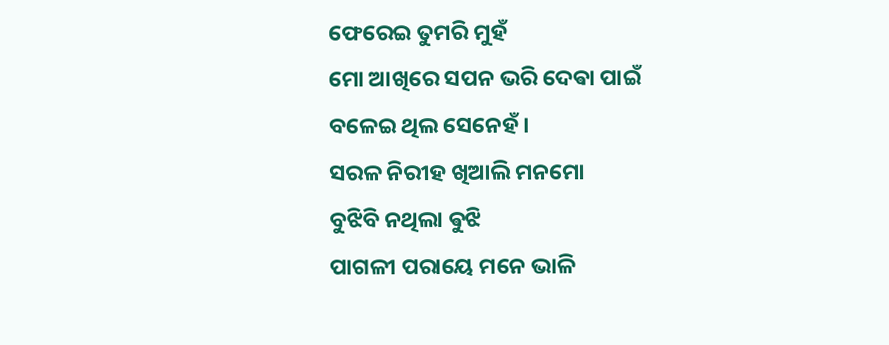ଫେରେଇ ତୁମରି ମୁହଁ
ମୋ ଆଖିରେ ସପନ ଭରି ଦେଵା ପାଇଁ
ବଳେଇ ଥିଲ ସେନେହଁ।
ସରଳ ନିରୀହ ଖିଆଲି ମନମୋ
ବୁଝିବି ନଥିଲା ଵୁଝି
ପାଗଳୀ ପରାୟେ ମନେ ଭାଳି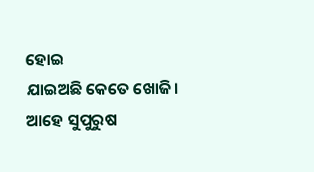ହୋଇ
ଯାଇଅଛି କେତେ ଖୋଜି।
ଆହେ ସୁପୁରୁଷ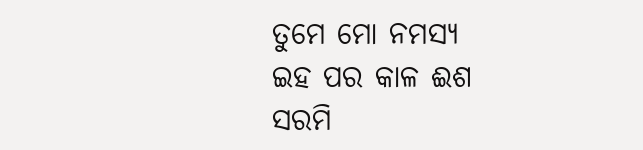ତୁମେ ମୋ ନମସ୍ୟ
ଇହ ପର କାଳ ଈଶ
ସରମି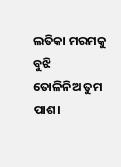ଲତିକା ମରମକୁ ବୁଝି
ତୋଳିନିଅ ତୁମ ପାଶ।